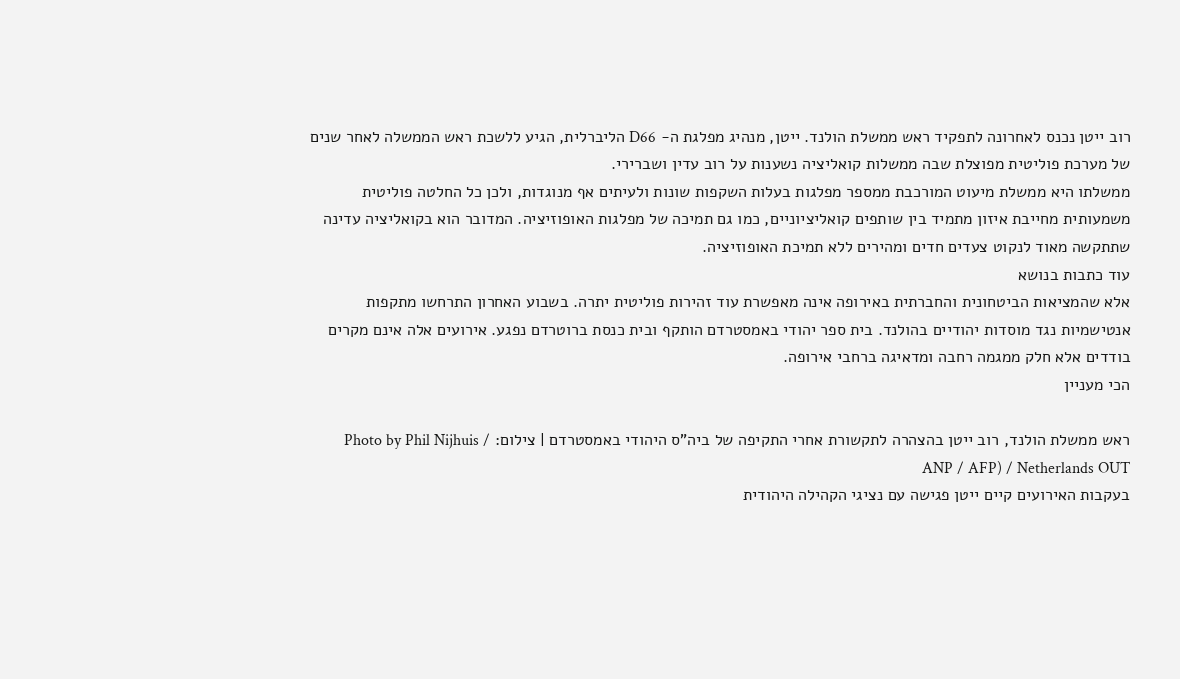רוב ייטן נכנס לאחרונה לתפקיד ראש ממשלת הולנד. ייטן, מנהיג מפלגת ה- D66 הליברלית, הגיע ללשכת ראש הממשלה לאחר שנים של מערכת פוליטית מפוצלת שבה ממשלות קואליציה נשענות על רוב עדין ושברירי.
ממשלתו היא ממשלת מיעוט המורכבת ממספר מפלגות בעלות השקפות שונות ולעיתים אף מנוגדות, ולכן כל החלטה פוליטית משמעותית מחייבת איזון מתמיד בין שותפים קואליציוניים, כמו גם תמיכה של מפלגות האופוזיציה. המדובר הוא בקואליציה עדינה שתתקשה מאוד לנקוט צעדים חדים ומהירים ללא תמיכת האופוזיציה.
עוד כתבות בנושא
אלא שהמציאות הביטחונית והחברתית באירופה אינה מאפשרת עוד זהירות פוליטית יתרה. בשבוע האחרון התרחשו מתקפות אנטישמיות נגד מוסדות יהודיים בהולנד. בית ספר יהודי באמסטרדם הותקף ובית כנסת ברוטרדם נפגע. אירועים אלה אינם מקרים בודדים אלא חלק ממגמה רחבה ומדאיגה ברחבי אירופה.
הכי מעניין

ראש ממשלת הולנד, רוב ייטן בהצהרה לתקשורת אחרי התקיפה של ביה"ס היהודי באמסטרדם | צילום: Photo by Phil Nijhuis / ANP / AFP) / Netherlands OUT
בעקבות האירועים קיים ייטן פגישה עם נציגי הקהילה היהודית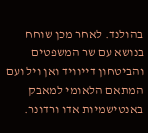בהולנד. לאחר מכן שוחח בנושא עם שר המשפטים והביטחון דייוויד ואן ויל ועם המתאם הלאומי למאבק באנטישמיות אדו ורדונר.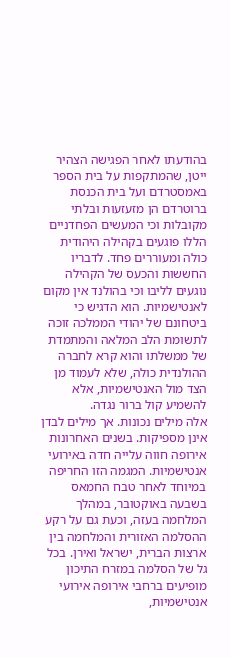בהודעתו לאחר הפגישה הצהיר ייטן, שהמתקפות על בית הספר באמסטרדם ועל בית הכנסת ברוטרדם הן מזעזעות ובלתי מקובלות וכי המעשים הפחדניים הללו פוגעים בקהילה היהודית כולה ומעוררים פחד. לדבריו החששות והכעס של הקהילה נוגעים לליבו וכי בהולנד אין מקום לאנטישמיות. הוא הדגיש כי ביטחונם של יהודי הממלכה זוכה לתשומת הלב המלאה והמתמדת של ממשלתו והוא קרא לחברה ההולנדית כולה, שלא לעמוד מן הצד מול האנטישמיות, אלא להשמיע קול ברור נגדה.
אלה מילים נכונות. אך מילים לבדן אינן מספיקות. בשנים האחרונות אירופה חווה עלייה חדה באירועי אנטישמיות. המגמה הזו החריפה במיוחד לאחר טבח החמאס בשבעה באוקטובר, במהלך המלחמה בעזה, וכעת גם על רקע ההסלמה האזורית והמלחמה בין ארצות הברית, ישראל ואירן. בכל גל של הסלמה במזרח התיכון מופיעים ברחבי אירופה אירועי אנטישמיות,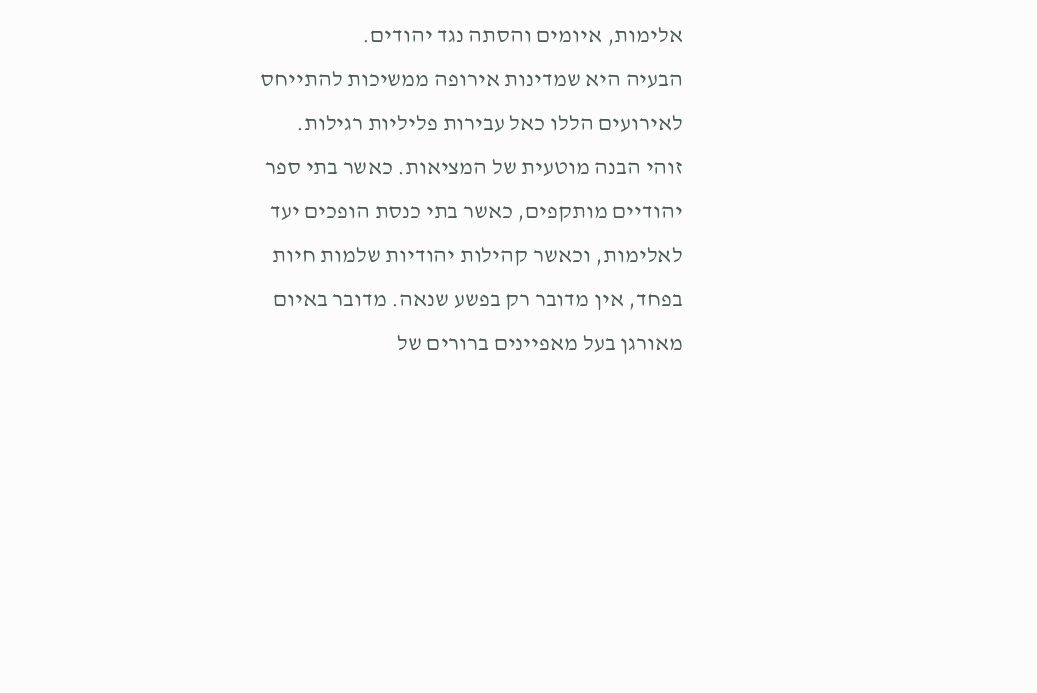אלימות, איומים והסתה נגד יהודים.
הבעיה היא שמדינות אירופה ממשיכות להתייחס לאירועים הללו כאל עבירות פליליות רגילות. זוהי הבנה מוטעית של המציאות. כאשר בתי ספר יהודיים מותקפים, כאשר בתי כנסת הופכים יעד לאלימות, וכאשר קהילות יהודיות שלמות חיות בפחד, אין מדובר רק בפשע שנאה. מדובר באיום מאורגן בעל מאפיינים ברורים של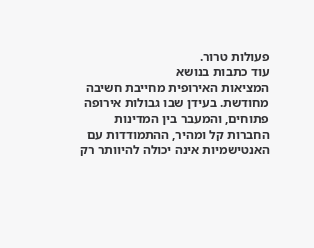פעולות טרור.
עוד כתבות בנושא
המציאות האירופית מחייבת חשיבה מחודשת. בעידן שבו גבולות אירופה פתוחים, והמעבר בין המדינות החברות קל ומהיר, ההתמודדות עם האנטישמיות אינה יכולה להיוותר רק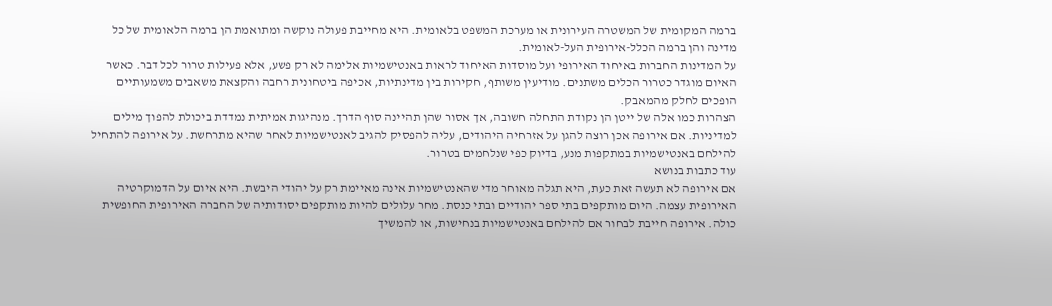ברמה המקומית של המשטרה העירונית או מערכת המשפט בלאומית. היא מחייבת פעולה נוקשה ומתואמת הן ברמה הלאומית של כל מדינה והן ברמה הכלל-אירופית העל-לאומית.
על המדינות החברות באיחוד האירופי ועל מוסדות האיחוד לראות באנטישמיות אלימה לא רק פשע, אלא פעילות טרור לכל דבר. כאשר האיום מוגדר כטרור הכלים משתנים. מודיעין משותף, חקירות בין מדינתיות, אכיפה ביטחונית רחבה והקצאת משאבים משמעותיים הופכים לחלק מהמאבק.
הצהרות כמו אלה של ייטן הן נקודת התחלה חשובה, אך אסור שהן תהיינה סוף הדרך. מנהיגות אמיתית נמדדת ביכולת להפוך מילים למדיניות. אם אירופה אכן רוצה להגן על אזרחיה היהודים, עליה להפסיק להגיב לאנטישמיות לאחר שהיא מתרחשת. על אירופה להתחיל להילחם באנטישמיות במתקפות מנע, בדיוק כפי שנלחמים בטרור.
עוד כתבות בנושא
אם אירופה לא תעשה זאת כעת, היא תגלה מאוחר מדי שהאנטישמיות אינה מאיימת רק על יהודי היבשת. היא איום על הדמוקרטיה האירופית עצמה. היום מותקפים בתי ספר יהודיים ובתי כנסת. מחר עלולים להיות מותקפים יסודותיה של החברה האירופית החופשית כולה. אירופה חייבת לבחור אם להילחם באנטישמיות בנחישות, או להמשיך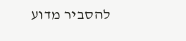להסביר מדוע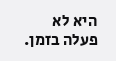היא לא פעלה בזמן.